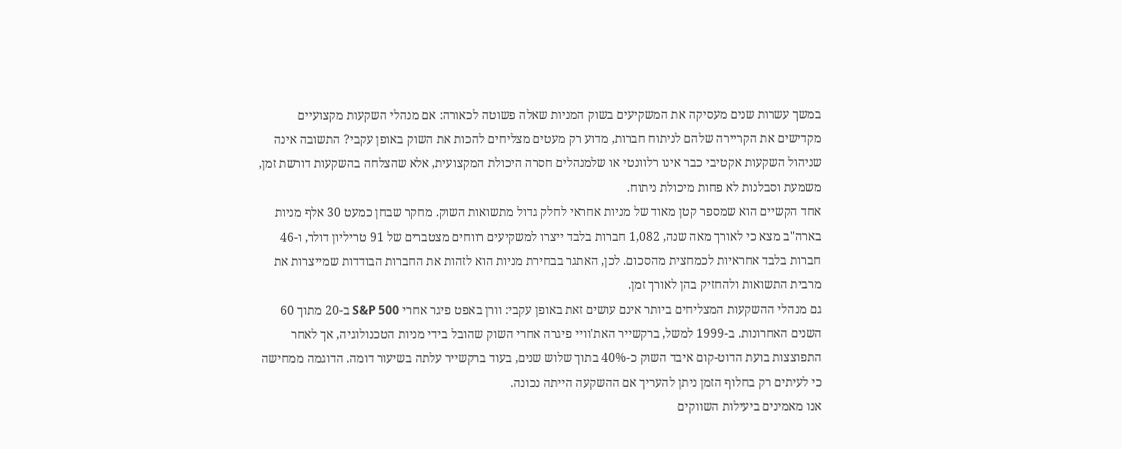במשך עשרות שנים מעסיקה את המשקיעים בשוק המניות שאלה פשוטה לכאורה: אם מנהלי השקעות מקצועיים מקדישים את הקריירה שלהם לניתוח חברות, מדוע רק מעטים מצליחים להכות את השוק באופן עקבי? התשובה אינה שניהול השקעות אקטיבי כבר אינו רלוונטי או שלמנהלים חסרה היכולת המקצועית, אלא שהצלחה בהשקעות דורשת זמן, משמעת וסבלנות לא פחות מיכולת ניתוח.
אחד הקשיים הוא שמספר קטן מאוד של מניות אחראי לחלק גדול מתשואות השוק. מחקר שבחן כמעט 30 אלף מניות בארה"ב מצא כי לאורך מאה שנה, 1,082 חברות בלבד ייצרו למשקיעים רווחים מצטברים של 91 טריליון דולר, ו-46 חברות בלבד אחראיות לכמחצית מהסכום. לכן, האתגר בבחירת מניות הוא לזהות את החברות הבודדות שמייצרות את מרבית התשואות ולהחזיק בהן לאורך זמן.
גם מנהלי ההשקעות המצליחים ביותר אינם עושים זאת באופן עקבי: וורן באפט פיגר אחרי S&P 500 ב-20 מתוך 60 השנים האחרונות. ב-1999 למשל, ברקשייר האת'וויי פיגרה אחרי השוק שהובל בידי מניות הטכנולוגיה, אך לאחר התפוצצות בועת הדוט-קום איבד השוק כ-40% בתוך שלוש שנים, בעוד ברקשייר עלתה בשיעור דומה. הדוגמה ממחישה כי לעיתים רק בחלוף הזמן ניתן להעריך אם ההשקעה הייתה נכונה.
אנו מאמינים ביעילות השווקים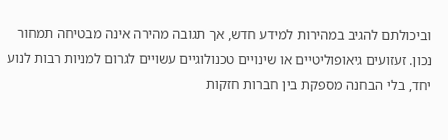וביכולתם להגיב במהירות למידע חדש, אך תגובה מהירה אינה מבטיחה תמחור נכון. זעזועים גיאופוליטיים או שינויים טכנולוגיים עשויים לגרום למניות רבות לנוע יחד, בלי הבחנה מספקת בין חברות חזקות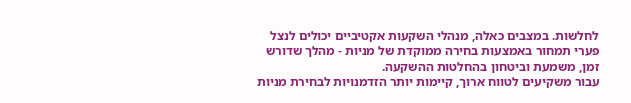לחלשות. במצבים כאלה, מנהלי השקעות אקטיביים יכולים לנצל פערי תמחור באמצעות בחירה ממוקדת של מניות - מהלך שדורש זמן, משמעת וביטחון בהחלטות ההשקעה.
עבור משקיעים לטווח ארוך, קיימות יותר הזדמנויות לבחירת מניות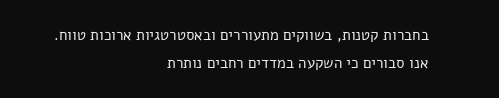בחברות קטנות, בשווקים מתעוררים ובאסטרטגיות ארוכות טווח. אנו סבורים כי השקעה במדדים רחבים נותרת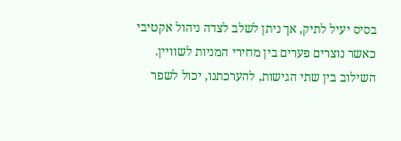בסיס יעיל לתיק, אך ניתן לשלב לצדה ניהול אקטיבי כאשר נוצרים פערים בין מחירי המניות לשוויין. השילוב בין שתי הגישות, להערכתנו, יכול לשפר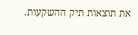את תוצאות תיק ההשקעות.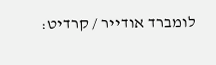לומברד אודייר / קרדיט: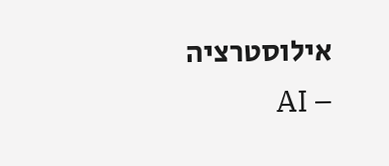אילוסטרציה – AI